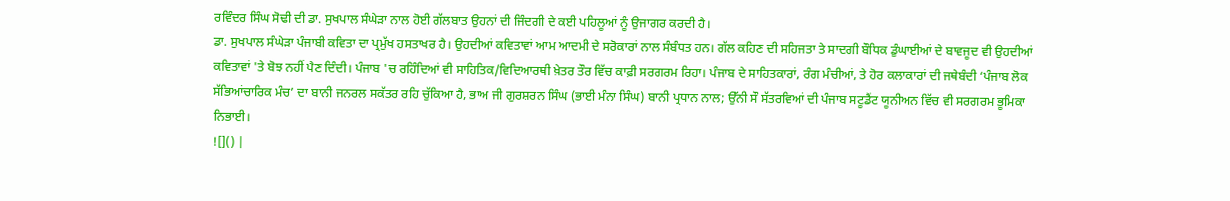ਰਵਿੰਦਰ ਸਿੰਘ ਸੋਢੀ ਦੀ ਡਾ. ਸੁਖਪਾਲ ਸੰਘੇੜਾ ਨਾਲ ਹੋਈ ਗੱਲਬਾਤ ਉਹਨਾਂ ਦੀ ਜਿੰਦਗੀ ਦੇ ਕਈ ਪਹਿਲੂਆਂ ਨੂੰ ਉਜਾਗਰ ਕਰਦੀ ਹੈ।
ਡਾ. ਸੁਖਪਾਲ ਸੰਘੇੜਾ ਪੰਜਾਬੀ ਕਵਿਤਾ ਦਾ ਪ੍ਰਮੁੱਖ ਹਸਤਾਖਰ ਹੈ। ਉਹਦੀਆਂ ਕਵਿਤਾਵਾਂ ਆਮ ਆਦਮੀ ਦੇ ਸਰੋਕਾਰਾਂ ਨਾਲ ਸੰਬੰਧਤ ਹਨ। ਗੱਲ ਕਹਿਣ ਦੀ ਸਹਿਜਤਾ ਤੇ ਸਾਦਗੀ ਬੌਧਿਕ ਡੁੰਘਾਈਆਂ ਦੇ ਬਾਵਜੂਦ ਵੀ ਉਹਦੀਆਂ ਕਵਿਤਾਵਾਂ 'ਤੇ ਬੋਝ ਨਹੀਂ ਪੈਣ ਦਿੰਦੀ। ਪੰਜਾਬ 'ਚ ਰਹਿੰਦਿਆਂ ਵੀ ਸਾਹਿਤਿਕ/ਵਿਦਿਆਰਥੀ ਖ਼ੇਤਰ ਤੌਰ ਵਿੱਚ ਕਾਫ਼ੀ ਸਰਗਰਮ ਰਿਹਾ। ਪੰਜਾਬ ਦੇ ਸਾਹਿਤਕਾਰਾਂ, ਰੰਗ ਮੰਚੀਆਂ, ਤੇ ਹੋਰ ਕਲਾਕਾਰਾਂ ਦੀ ਜਥੇਬੰਦੀ ‘ਪੰਜਾਬ ਲੋਕ ਸੱਭਿਆਂਚਾਰਿਕ ਮੰਚ’ ਦਾ ਬਾਨੀ ਜਨਰਲ ਸਕੱਤਰ ਰਹਿ ਚੁੱਕਿਆ ਹੈ, ਭਾਅ ਜੀ ਗੁਰਸ਼ਰਨ ਸਿੰਘ (ਭਾਈ ਮੰਨਾ ਸਿੰਘ) ਬਾਨੀ ਪ੍ਰਧਾਨ ਨਾਲ; ਉੱਨੀ ਸੌ ਸੱਤਰਵਿਆਂ ਦੀ ਪੰਜਾਬ ਸਟੂਡੈਂਟ ਯੂਨੀਅਨ ਵਿੱਚ ਵੀ ਸਰਗਰਮ ਭੂਮਿਕਾ ਨਿਭਾਈ।
![]() |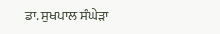ਡਾ. ਸੁਖਪਾਲ ਸੰਘੇੜਾ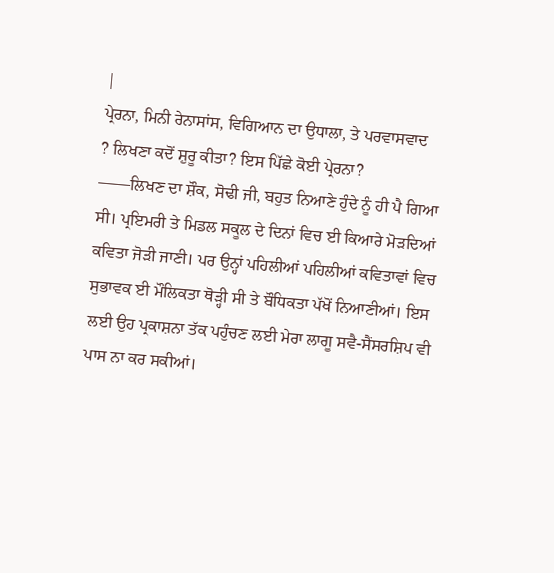|
ਪ੍ਰੇਰਨਾ, ਮਿਨੀ ਰੇਨਾਸਾਂਸ, ਵਿਗਿਆਨ ਦਾ ਉਧਾਲਾ, ਤੇ ਪਰਵਾਸਵਾਦ
? ਲਿਖਣਾ ਕਦੋਂ ਸ਼ੁਰੂ ਕੀਤਾ? ਇਸ ਪਿੱਛੇ ਕੋਈ ਪ੍ਰੇਰਨਾ?
——ਲਿਖਣ ਦਾ ਸ਼ੌਕ, ਸੋਢੀ ਜੀ, ਬਹੁਤ ਨਿਆਣੇ ਹੁੰਦੇ ਨੂੰ ਹੀ ਪੈ ਗਿਆ ਸੀ। ਪ੍ਰਇਮਰੀ ਤੇ ਮਿਡਲ ਸਕੂਲ ਦੇ ਦਿਨਾਂ ਵਿਚ ਈ ਕਿਆਰੇ ਮੋੜਦਿਆਂ ਕਵਿਤਾ ਜੋੜੀ ਜਾਣੀ। ਪਰ ਉਨ੍ਹਾਂ ਪਹਿਲੀਆਂ ਪਹਿਲੀਆਂ ਕਵਿਤਾਵਾਂ ਵਿਚ ਸੁਭਾਵਕ ਈ ਮੌਲਿਕਤਾ ਥੋੜ੍ਹੀ ਸੀ ਤੇ ਬੌਧਿਕਤਾ ਪੱਖੋਂ ਨਿਆਣੀਆਂ। ਇਸ ਲਈ ਉਹ ਪ੍ਰਕਾਸ਼ਨਾ ਤੱਕ ਪਹੁੰਚਣ ਲਈ ਮੇਰਾ ਲਾਗੂ ਸਵੈ-ਸੈਂਸਰਸ਼ਿਪ ਵੀ ਪਾਸ ਨਾ ਕਰ ਸਕੀਆਂ।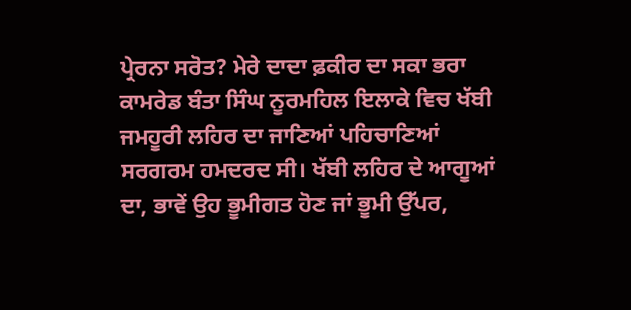ਪ੍ਰੇਰਨਾ ਸਰੋਤ? ਮੇਰੇ ਦਾਦਾ ਫ਼ਕੀਰ ਦਾ ਸਕਾ ਭਰਾ ਕਾਮਰੇਡ ਬੰਤਾ ਸਿੰਘ ਨੂਰਮਹਿਲ ਇਲਾਕੇ ਵਿਚ ਖੱਬੀ ਜਮਹੂਰੀ ਲਹਿਰ ਦਾ ਜਾਣਿਆਂ ਪਹਿਚਾਣਿਆਂ ਸਰਗਰਮ ਹਮਦਰਦ ਸੀ। ਖੱਬੀ ਲਹਿਰ ਦੇ ਆਗੂਆਂ ਦਾ, ਭਾਵੇਂ ਉਹ ਭੂਮੀਗਤ ਹੋਣ ਜਾਂ ਭੂਮੀ ਉੱਪਰ,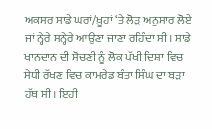ਅਕਸਰ ਸਾਡੇ ਘਰਾਂ/ਖ਼ੂਹਾਂ ‘ਤੇ ਲੋੜ ਅਨੁਸਾਰ ਲੋਏ ਜਾਂ ਨ੍ਹੇਰੇ ਸਨ੍ਹੇਰੇ ਆਉਣਾ ਜਾਣਾ ਰਹਿੰਦਾ ਸੀ। ਸਾਡੇ ਖਾਨਦਾਨ ਦੀ ਸੋਚਣੀ ਨੂੰ ਲੋਕ ਪੱਖੀ ਦਿਸ਼ਾ ਵਿਚ ਸੇਧੀ ਰੱਖਣ ਵਿਚ ਕਾਮਰੇਡ ਬੰਤਾ ਸਿੰਘ ਦਾ ਬੜਾ ਹੱਥ ਸੀ। ਇਹੀ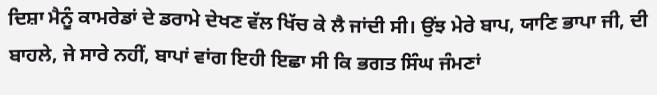ਦਿਸ਼ਾ ਮੈਨੂੰ ਕਾਮਰੇਡਾਂ ਦੇ ਡਰਾਮੇ ਦੇਖਣ ਵੱਲ ਖਿੱਚ ਕੇ ਲੈ ਜਾਂਦੀ ਸੀ। ਉਂਝ ਮੇਰੇ ਬਾਪ, ਯਾਣਿ ਭਾਪਾ ਜੀ, ਦੀ ਬਾਹਲੇ, ਜੇ ਸਾਰੇ ਨਹੀਂ, ਬਾਪਾਂ ਵਾਂਗ ਇਹੀ ਇਛਾ ਸੀ ਕਿ ਭਗਤ ਸਿੰਘ ਜੰਮਣਾਂ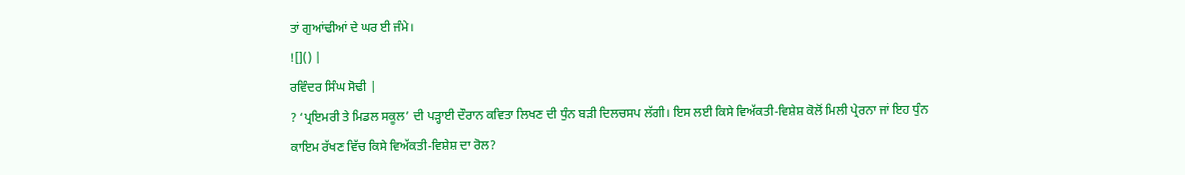ਤਾਂ ਗੁਆਂਢੀਆਂ ਦੇ ਘਰ ਈ ਜੰਮੇ।
![]() |
ਰਵਿੰਦਰ ਸਿੰਘ ਸੋਢੀ |
? ‘ਪ੍ਰਇਮਰੀ ਤੇ ਮਿਡਲ ਸਕੂਲ’ ਦੀ ਪੜ੍ਹਾਈ ਦੌਰਾਨ ਕਵਿਤਾ ਲਿਖਣ ਦੀ ਧੁੰਨ ਬੜੀ ਦਿਲਚਸਪ ਲੱਗੀ। ਇਸ ਲਈ ਕਿਸੇ ਵਿਅੱਕਤੀ-ਵਿਸ਼ੇਸ਼ ਕੋਲੋਂ ਮਿਲੀ ਪ੍ਰੇਰਨਾ ਜਾਂ ਇਹ ਧੁੰਨ ਕਾਇਮ ਰੱਖਣ ਵਿੱਚ ਕਿਸੇ ਵਿਅੱਕਤੀ-ਵਿਸ਼ੇਸ਼ ਦਾ ਰੋਲ?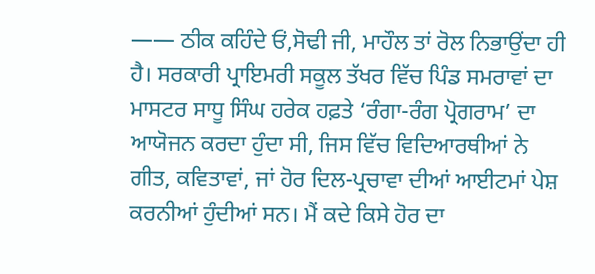—— ਠੀਕ ਕਹਿੰਦੇ ਓਂ,ਸੋਢੀ ਜੀ, ਮਾਹੌਲ ਤਾਂ ਰੋਲ ਨਿਭਾਉਂਦਾ ਹੀ ਹੈ। ਸਰਕਾਰੀ ਪ੍ਰਾਇਮਰੀ ਸਕੂਲ ਤੱਖਰ ਵਿੱਚ ਪਿੰਡ ਸਮਰਾਵਾਂ ਦਾ ਮਾਸਟਰ ਸਾਧੂ ਸਿੰਘ ਹਰੇਕ ਹਫ਼ਤੇ ‘ਰੰਗਾ-ਰੰਗ ਪ੍ਰੋਗਰਾਮ’ ਦਾ ਆਯੋਜਨ ਕਰਦਾ ਹੁੰਦਾ ਸੀ, ਜਿਸ ਵਿੱਚ ਵਿਦਿਆਰਥੀਆਂ ਨੇ ਗੀਤ, ਕਵਿਤਾਵਾਂ, ਜਾਂ ਹੋਰ ਦਿਲ-ਪ੍ਰਚਾਵਾ ਦੀਆਂ ਆਈਟਮਾਂ ਪੇਸ਼ ਕਰਨੀਆਂ ਹੁੰਦੀਆਂ ਸਨ। ਮੈਂ ਕਦੇ ਕਿਸੇ ਹੋਰ ਦਾ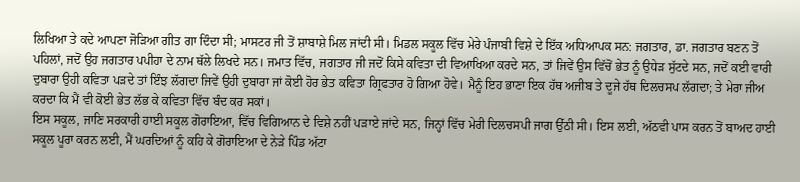ਲਿਖਿਆ ਤੇ ਕਦੇ ਆਪਣਾ ਜੋੜਿਆ ਗੀਤ ਗਾ ਦਿੰਦਾ ਸੀ; ਮਾਸਟਰ ਜੀ ਤੋਂ ਸ਼ਾਬਾਸ਼ੇ ਮਿਲ ਜਾਂਦੀ ਸੀ। ਮਿਡਲ ਸਕੂਲ ਵਿੱਚ ਮੇਰੇ ਪੰਜਾਬੀ ਵਿਸ਼ੇ ਦੇ ਇੱਕ ਅਧਿਆਪਕ ਸਨ: ਜਗਤਾਰ, ਡਾ. ਜਗਤਾਰ ਬਣਨ ਤੋਂ ਪਹਿਲਾਂ, ਜਦੋਂ ਉਹ ਜਗਤਾਰ ਪਪੀਹਾ ਦੇ ਨਾਮ ਥੱਲੇ ਲਿਖਦੇ ਸਨ। ਜਮਾਤ ਵਿੱਚ, ਜਗਤਾਰ ਜੀ ਜਦੋਂ ਕਿਸੇ ਕਵਿਤਾ ਦੀ ਵਿਆਖਿਆ ਕਰਦੇ ਸਨ, ਤਾਂ ਜਿਵੇਂ ਉਸ ਵਿੱਚੋਂ ਭੇਤ ਨੂੰ ਉਧੇੜ ਸੁੱਟਦੇ ਸਨ, ਜਦੋਂ ਕਈ ਵਾਰੀ ਦੁਬਾਰਾ ਉਹੀ ਕਵਿਤਾ ਪੜਦੇ ਤਾਂ ਇੰਝ ਲੱਗਦਾ ਜਿਵੇਂ ਉਹੀ ਦੁਬਾਰਾ ਜਾਂ ਕੋਈ ਹੋਰ ਭੇਤ ਕਵਿਤਾ ਗ੍ਰਿਫਤਾਰ ਹੋ ਗਿਆ ਹੋਵੇ। ਮੈਨੂੰ ਇਹ ਭਾਣਾ ਇਕ ਹੱਥ ਅਜੀਬ ਤੇ ਦੂਜੇ ਹੱਥ ਦਿਲਚਸਪ ਲੱਗਦਾ; ਤੇ ਮੇਰਾ ਜੀਅ ਕਰਦਾ ਕਿ ਮੈਂ ਵੀ ਕੋਈ ਭੇਤ ਲੱਭ ਕੇ ਕਵਿਤਾ ਵਿੱਚ ਬੰਦ ਕਰ ਸਕਾਂ।
ਇਸ ਸਕੂਲ, ਜਾਣਿ ਸਰਕਾਰੀ ਹਾਈ ਸਕੂਲ ਗੋਰਾਇਆ, ਵਿੱਚ ਵਿਗਿਆਨ ਦੇ ਵਿਸ਼ੇ ਨਹੀਂ ਪੜਾਏ ਜਾਂਦੇ ਸਨ, ਜਿਨ੍ਹਾਂ ਵਿੱਚ ਮੇਰੀ ਦਿਲਚਸਪੀ ਜਾਗ ਉੱਠੀ ਸੀ। ਇਸ ਲਈ, ਅੱਠਵੀ ਪਾਸ ਕਰਨ ਤੋਂ ਬਾਅਦ ਹਾਈ ਸਕੂਲ ਪੂਰਾ ਕਰਨ ਲਈ, ਮੈਂ ਘਰਦਿਆਂ ਨੂੰ ਕਹਿ ਕੇ ਗੋਰਾਇਆ ਦੇ ਨੇੜੇ ਪਿੰਡ ਅੱਟਾ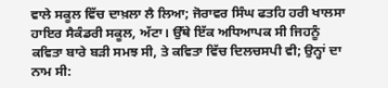ਵਾਲੇ ਸਕੂਲ ਵਿੱਚ ਦਾਖ਼ਲਾ ਲੈ ਲਿਆ; ਜੋਰਾਵਰ ਸਿੰਘ ਫਤਹਿ ਹਰੀ ਖਾਲਸਾ ਹਾਇਰ ਸੈਕੰਡਰੀ ਸਕੂਲ, ਅੱਟਾ। ਉੱਥੇ ਇੱਕ ਅਧਿਆਪਕ ਸੀ ਜਿਹਨੂੰ ਕਵਿਤਾ ਬਾਰੇ ਬੜੀ ਸਮਝ ਸੀ, ਤੇ ਕਵਿਤਾ ਵਿੱਚ ਦਿਲਚਸਪੀ ਵੀ; ਉਨ੍ਹਾਂ ਦਾ ਨਾਮ ਸੀ: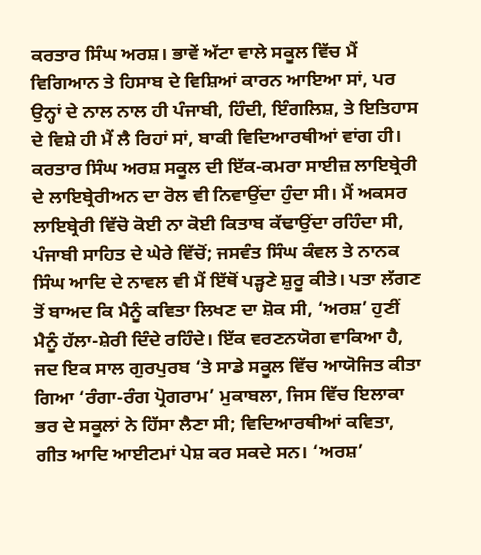ਕਰਤਾਰ ਸਿੰਘ ਅਰਸ਼। ਭਾਵੇਂ ਅੱਟਾ ਵਾਲੇ ਸਕੂਲ ਵਿੱਚ ਮੈਂ ਵਿਗਿਆਨ ਤੇ ਹਿਸਾਬ ਦੇ ਵਿਸ਼ਿਆਂ ਕਾਰਨ ਆਇਆ ਸਾਂ, ਪਰ ਉਨ੍ਹਾਂ ਦੇ ਨਾਲ ਨਾਲ ਹੀ ਪੰਜਾਬੀ, ਹਿੰਦੀ, ਇੰਗਲਿਸ਼, ਤੇ ਇਤਿਹਾਸ ਦੇ ਵਿਸ਼ੇ ਹੀ ਮੈਂ ਲੈ ਰਿਹਾਂ ਸਾਂ, ਬਾਕੀ ਵਿਦਿਆਰਥੀਆਂ ਵਾਂਗ ਹੀ। ਕਰਤਾਰ ਸਿੰਘ ਅਰਸ਼ ਸਕੂਲ ਦੀ ਇੱਕ-ਕਮਰਾ ਸਾਈਜ਼ ਲਾਇਬ੍ਰੇਰੀ ਦੇ ਲਾਇਬ੍ਰੇਰੀਅਨ ਦਾ ਰੋਲ ਵੀ ਨਿਵਾਉਂਦਾ ਹੁੰਦਾ ਸੀ। ਮੈਂ ਅਕਸਰ ਲਾਇਬ੍ਰੇਰੀ ਵਿੱਚੋ ਕੋਈ ਨਾ ਕੋਈ ਕਿਤਾਬ ਕੱਢਾਉਂਦਾ ਰਹਿੰਦਾ ਸੀ, ਪੰਜਾਬੀ ਸਾਹਿਤ ਦੇ ਘੇਰੇ ਵਿੱਚੋਂ; ਜਸਵੰਤ ਸਿੰਘ ਕੰਵਲ ਤੇ ਨਾਨਕ ਸਿੰਘ ਆਦਿ ਦੇ ਨਾਵਲ ਵੀ ਮੈਂ ਇੱਥੋਂ ਪੜ੍ਹਣੇ ਸ਼ੁਰੂ ਕੀਤੇ। ਪਤਾ ਲੱਗਣ ਤੋਂ ਬਾਅਦ ਕਿ ਮੈਨੂੰ ਕਵਿਤਾ ਲਿਖਣ ਦਾ ਸ਼ੋਕ ਸੀ, ‘ਅਰਸ਼’ ਹੁਣੀਂ ਮੈਨੂੰ ਹੱਲਾ-ਸ਼ੇਰੀ ਦਿੰਦੇ ਰਹਿੰਦੇ। ਇੱਕ ਵਰਣਨਯੋਗ ਵਾਕਿਆ ਹੈ, ਜਦ ਇਕ ਸਾਲ ਗੁਰਪੁਰਬ ‘ਤੇ ਸਾਡੇ ਸਕੂਲ ਵਿੱਚ ਆਯੋਜਿਤ ਕੀਤਾ ਗਿਆ ‘ਰੰਗਾ-ਰੰਗ ਪ੍ਰੋਗਰਾਮ’ ਮੁਕਾਬਲਾ, ਜਿਸ ਵਿੱਚ ਇਲਾਕਾ ਭਰ ਦੇ ਸਕੂਲਾਂ ਨੇ ਹਿੱਸਾ ਲੈਣਾ ਸੀ; ਵਿਦਿਆਰਥੀਆਂ ਕਵਿਤਾ, ਗੀਤ ਆਦਿ ਆਈਟਮਾਂ ਪੇਸ਼ ਕਰ ਸਕਦੇ ਸਨ। ‘ਅਰਸ਼’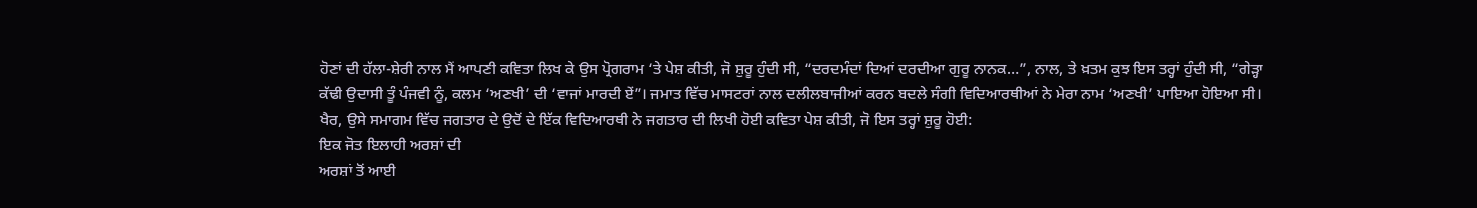ਹੋਣਾਂ ਦੀ ਹੱਲਾ-ਸ਼ੇਰੀ ਨਾਲ ਮੈਂ ਆਪਣੀ ਕਵਿਤਾ ਲਿਖ ਕੇ ਉਸ ਪ੍ਰੋਗਰਾਮ ‘ਤੇ ਪੇਸ਼ ਕੀਤੀ, ਜੋ ਸ਼ੁਰੂ ਹੁੰਦੀ ਸੀ, “ਦਰਦਮੰਦਾਂ ਦਿਆਂ ਦਰਦੀਆ ਗੁਰੂ ਨਾਨਕ…”, ਨਾਲ, ਤੇ ਖ਼ਤਮ ਕੁਝ ਇਸ ਤਰ੍ਹਾਂ ਹੁੰਦੀ ਸੀ, “ਗੇੜ੍ਹਾ ਕੱਢੀ ਉਦਾਸੀ ਤੂੰ ਪੰਜਵੀ ਨੂੰ, ਕਲਮ ‘ਅਣਖੀ’ ਦੀ ‘ਵਾਜਾਂ ਮਾਰਦੀ ਏਂ”। ਜਮਾਤ ਵਿੱਚ ਮਾਸਟਰਾਂ ਨਾਲ ਦਲੀਲਬਾਜੀਆਂ ਕਰਨ ਬਦਲੇ ਸੰਗੀ ਵਿਦਿਆਰਥੀਆਂ ਨੇ ਮੇਰਾ ਨਾਮ ‘ਅਣਖੀ’ ਪਾਇਆ ਹੋਇਆ ਸੀ। ਖੈਰ, ਉਸੇ ਸਮਾਗਮ ਵਿੱਚ ਜਗਤਾਰ ਦੇ ਉਦੋਂ ਦੇ ਇੱਕ ਵਿਦਿਆਰਥੀ ਨੇ ਜਗਤਾਰ ਦੀ ਲਿਖੀ ਹੋਈ ਕਵਿਤਾ ਪੇਸ਼ ਕੀਤੀ, ਜੋ ਇਸ ਤਰ੍ਹਾਂ ਸ਼ੁਰੂ ਹੋਈ:
ਇਕ ਜੋਤ ਇਲਾਹੀ ਅਰਸ਼ਾਂ ਦੀ
ਅਰਸ਼ਾਂ ਤੋਂ ਆਈ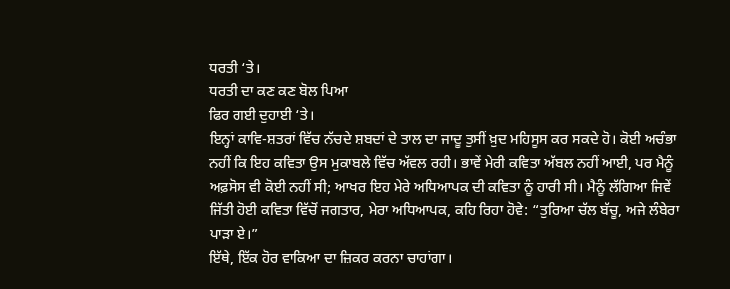ਧਰਤੀ ‘ਤੇ।
ਧਰਤੀ ਦਾ ਕਣ ਕਣ ਬੋਲ ਪਿਆ
ਫਿਰ ਗਈ ਦੁਹਾਈ ‘ਤੇ।
ਇਨ੍ਹਾਂ ਕਾਵਿ-ਸ਼ਤਰਾਂ ਵਿੱਚ ਨੱਚਦੇ ਸ਼ਬਦਾਂ ਦੇ ਤਾਲ ਦਾ ਜਾਦੂ ਤੁਸੀਂ ਖ਼ੁਦ ਮਹਿਸੂਸ ਕਰ ਸਕਦੇ ਹੋ। ਕੋਈ ਅਚੰਭਾ ਨਹੀਂ ਕਿ ਇਹ ਕਵਿਤਾ ਉਸ ਮੁਕਾਬਲੇ ਵਿੱਚ ਅੱਵਲ ਰਹੀ। ਭਾਵੇਂ ਮੇਰੀ ਕਵਿਤਾ ਅੱਬਲ ਨਹੀਂ ਆਈ, ਪਰ ਮੈਨੂੰ ਅਫ਼ਸੋਸ ਵੀ ਕੋਈ ਨਹੀਂ ਸੀ; ਆਖਰ ਇਹ ਮੇਰੇ ਅਧਿਆਪਕ ਦੀ ਕਵਿਤਾ ਨੂੰ ਹਾਰੀ ਸੀ। ਮੈਨੂੰ ਲੱਗਿਆ ਜਿਵੇਂ ਜਿੱਤੀ ਹੋਈ ਕਵਿਤਾ ਵਿੱਚੋਂ ਜਗਤਾਰ, ਮੇਰਾ ਅਧਿਆਪਕ, ਕਹਿ ਰਿਹਾ ਹੋਵੇ: “ਤੁਰਿਆ ਚੱਲ ਬੱਚੂ, ਅਜੇ ਲੰਬੇਰਾ ਪਾੜਾ ਏ।”
ਇੱਥੇ, ਇੱਕ ਹੋਰ ਵਾਕਿਆ ਦਾ ਜ਼ਿਕਰ ਕਰਨਾ ਚਾਹਾਂਗਾ।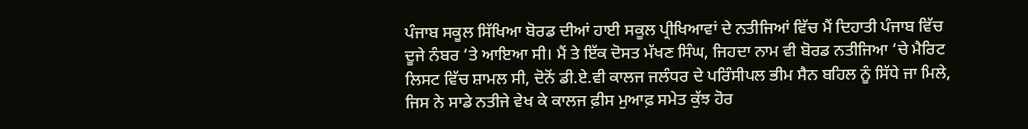ਪੰਜਾਬ ਸਕੂਲ ਸਿੱਖਿਆ ਬੋਰਡ ਦੀਆਂ ਹਾਈ ਸਕੂਲ ਪ੍ਰੀਖਿਆਵਾਂ ਦੇ ਨਤੀਜਿਆਂ ਵਿੱਚ ਮੈਂ ਦਿਹਾਤੀ ਪੰਜਾਬ ਵਿੱਚ ਦੂਜੇ ਨੰਬਰ ‘ਤੇ ਆਇਆ ਸੀ। ਮੈਂ ਤੇ ਇੱਕ ਦੋਸਤ ਮੱਖਣ ਸਿੰਘ, ਜਿਹਦਾ ਨਾਮ ਵੀ ਬੋਰਡ ਨਤੀਜਿਆ ‘ਚੇ ਮੈਰਿਟ ਲਿਸਟ ਵਿੱਚ ਸ਼ਾਮਲ ਸੀ, ਦੋਨੋਂ ਡੀ.ਏ.ਵੀ ਕਾਲਜ ਜਲੰਧਰ ਦੇ ਪਰਿੰਸੀਪਲ ਭੀਮ ਸੈਨ ਬਹਿਲ ਨੂੰ ਸਿੱਧੇ ਜਾ ਮਿਲੇ, ਜਿਸ ਨੇ ਸਾਡੇ ਨਤੀਜੇ ਵੇਖ ਕੇ ਕਾਲਜ ਫ਼ੀਸ ਮੁਆਫ਼ ਸਮੇਤ ਕੁੱਝ ਹੋਰ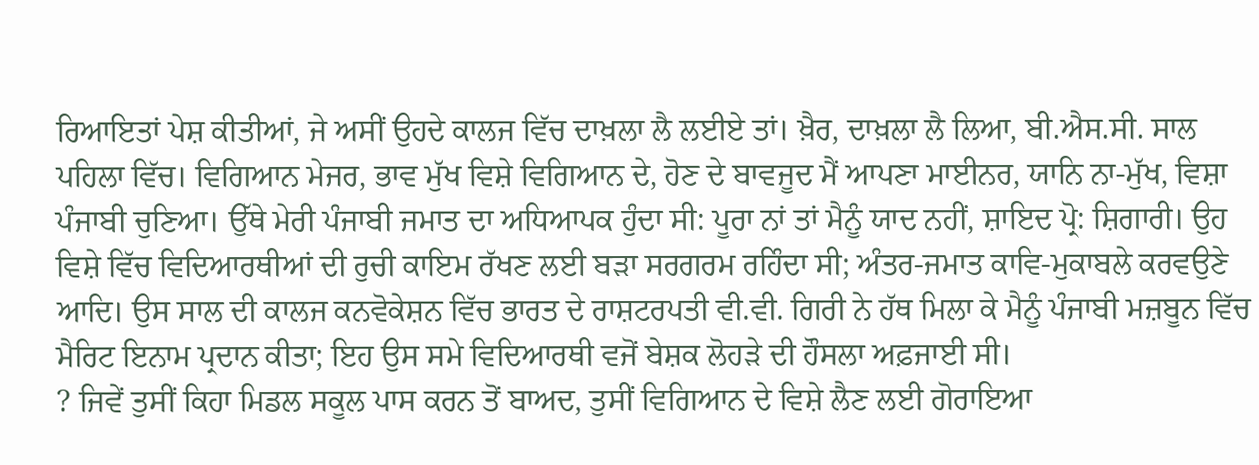ਰਿਆਇਤਾਂ ਪੇਸ਼ ਕੀਤੀਆਂ, ਜੇ ਅਸੀਂ ਉਹਦੇ ਕਾਲਜ ਵਿੱਚ ਦਾਖ਼ਲਾ ਲੈ ਲਈਏ ਤਾਂ। ਖ਼ੈਰ, ਦਾਖ਼ਲਾ ਲੈ ਲਿਆ, ਬੀ.ਐਸ.ਸੀ. ਸਾਲ ਪਹਿਲਾ ਵਿੱਚ। ਵਿਗਿਆਨ ਮੇਜਰ, ਭਾਵ ਮੁੱਖ ਵਿਸ਼ੇ ਵਿਗਿਆਨ ਦੇ, ਹੋਣ ਦੇ ਬਾਵਜੂਦ ਮੈਂ ਆਪਣਾ ਮਾਈਨਰ, ਯਾਨਿ ਨਾ-ਮੁੱਖ, ਵਿਸ਼ਾ ਪੰਜਾਬੀ ਚੁਣਿਆ। ਉੱਥੇ ਮੇਰੀ ਪੰਜਾਬੀ ਜਮਾਤ ਦਾ ਅਧਿਆਪਕ ਹੁੰਦਾ ਸੀ: ਪੂਰਾ ਨਾਂ ਤਾਂ ਮੈਨੂੰ ਯਾਦ ਨਹੀਂ, ਸ਼ਾਇਦ ਪ੍ਰੋ: ਸ਼ਿਗਾਰੀ। ਉਹ ਵਿਸ਼ੇ ਵਿੱਚ ਵਿਦਿਆਰਥੀਆਂ ਦੀ ਰੁਚੀ ਕਾਇਮ ਰੱਖਣ ਲਈ ਬੜਾ ਸਰਗਰਮ ਰਹਿੰਦਾ ਸੀ; ਅੰਤਰ-ਜਮਾਤ ਕਾਵਿ-ਮੁਕਾਬਲੇ ਕਰਵਉਣੇ ਆਦਿ। ਉਸ ਸਾਲ ਦੀ ਕਾਲਜ ਕਨਵੋਕੇਸ਼ਨ ਵਿੱਚ ਭਾਰਤ ਦੇ ਰਾਸ਼ਟਰਪਤੀ ਵੀ.ਵੀ. ਗਿਰੀ ਨੇ ਹੱਥ ਮਿਲਾ ਕੇ ਮੈਨੂੰ ਪੰਜਾਬੀ ਮਜ਼ਬੂਨ ਵਿੱਚ ਮੈਰਿਟ ਇਨਾਮ ਪ੍ਰਦਾਨ ਕੀਤਾ; ਇਹ ਉਸ ਸਮੇ ਵਿਦਿਆਰਥੀ ਵਜੋਂ ਬੇਸ਼ਕ ਲੋਹੜੇ ਦੀ ਹੌਸਲਾ ਅਫ਼ਜਾਈ ਸੀ।
? ਜਿਵੇਂ ਤੁਸੀਂ ਕਿਹਾ ਮਿਡਲ ਸਕੂਲ ਪਾਸ ਕਰਨ ਤੋਂ ਬਾਅਦ, ਤੁਸੀਂ ਵਿਗਿਆਨ ਦੇ ਵਿਸ਼ੇ ਲੈਣ ਲਈ ਗੋਰਾਇਆ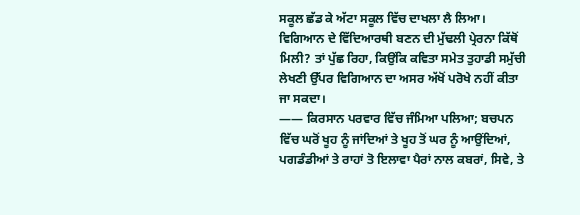ਸਕੂਲ ਛੱਡ ਕੇ ਅੱਟਾ ਸਕੂਲ ਵਿੱਚ ਦਾਖਲਾ ਲੈ ਲਿਆ। ਵਿਗਿਆਨ ਦੇ ਵਿੱਦਿਆਰਥੀ ਬਣਨ ਦੀ ਮੁੱਢਲੀ ਪ੍ਰੇਰਨਾ ਕਿੱਥੋਂ ਮਿਲੀ? ਤਾਂ ਪੁੱਛ ਰਿਹਾ, ਕਿਉਂਕਿ ਕਵਿਤਾ ਸਮੇਤ ਤੁਹਾਡੀ ਸਮੁੱਚੀ ਲੇਖਣੀ ਉੱਪਰ ਵਿਗਿਆਨ ਦਾ ਅਸਰ ਅੱਖੋਂ ਪਰੋਖੇ ਨਹੀਂ ਕੀਤਾ ਜਾ ਸਕਦਾ।
—— ਕਿਰਸਾਨ ਪਰਵਾਰ ਵਿੱਚ ਜੰਮਿਆ ਪਲਿਆ; ਬਚਪਨ ਵਿੱਚ ਘਰੋਂ ਖੂਹ ਨੂੰ ਜਾਂਦਿਆਂ ਤੇ ਖੂਹ ਤੋਂ ਘਰ ਨੂੰ ਆਉਂਦਿਆਂ, ਪਗਡੰਡੀਆਂ ਤੇ ਰਾਹਾਂ ਤੋ ਇਲਾਵਾ ਪੈਰਾਂ ਨਾਲ ਕਬਰਾਂ, ਸਿਵੇ, ਤੇ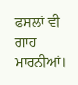ਫਸਲਾਂ ਵੀ ਗਾਹ ਮਾਰਨੀਆਂ।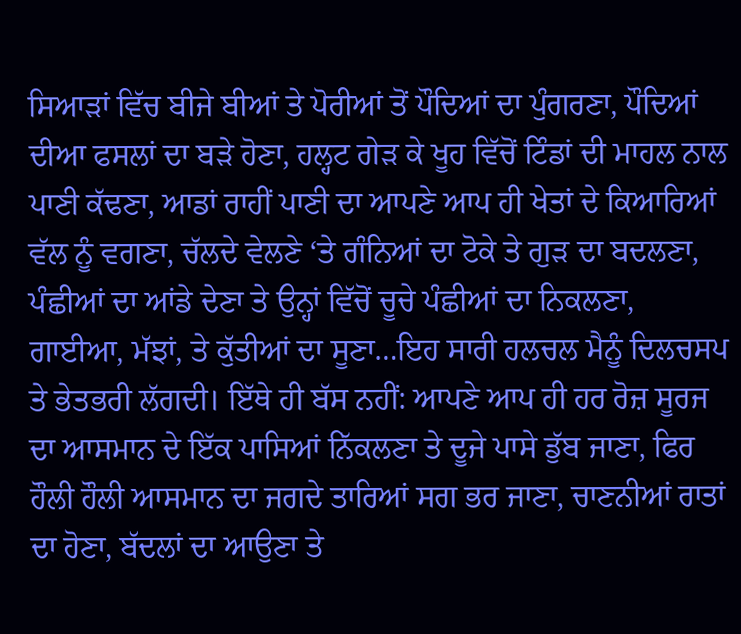ਸਿਆੜਾਂ ਵਿੱਚ ਬੀਜੇ ਬੀਆਂ ਤੇ ਪੋਰੀਆਂ ਤੋਂ ਪੌਦਿਆਂ ਦਾ ਪੁੰਗਰਣਾ, ਪੌਦਿਆਂ ਦੀਆ ਫਸਲਾਂ ਦਾ ਬੜੇ ਹੋਣਾ, ਹਲ੍ਹਟ ਗੇੜ ਕੇ ਖੂਹ ਵਿੱਚੋਂ ਟਿੰਡਾਂ ਦੀ ਮਾਹਲ ਨਾਲ ਪਾਣੀ ਕੱਢਣਾ, ਆਡਾਂ ਰਾਹੀਂ ਪਾਣੀ ਦਾ ਆਪਣੇ ਆਪ ਹੀ ਖੇਤਾਂ ਦੇ ਕਿਆਰਿਆਂ ਵੱਲ ਨੂੰ ਵਗਣਾ, ਚੱਲਦੇ ਵੇਲਣੇ ‘ਤੇ ਗੰਨਿਆਂ ਦਾ ਟੋਕੇ ਤੇ ਗੁੜ ਦਾ ਬਦਲਣਾ, ਪੰਛੀਆਂ ਦਾ ਆਂਡੇ ਦੇਣਾ ਤੇ ਉਨ੍ਹਾਂ ਵਿੱਚੋਂ ਚੂਚੇ ਪੰਛੀਆਂ ਦਾ ਨਿਕਲਣਾ, ਗਾਈਆ, ਮੱਝਾਂ, ਤੇ ਕੁੱਤੀਆਂ ਦਾ ਸੂਣਾ…ਇਹ ਸਾਰੀ ਹਲਚਲ ਮੈਨੂੰ ਦਿਲਚਸਪ ਤੇ ਭੇਤਭਰੀ ਲੱਗਦੀ। ਇੱਥੇ ਹੀ ਬੱਸ ਨਹੀਂ: ਆਪਣੇ ਆਪ ਹੀ ਹਰ ਰੋਜ਼ ਸੂਰਜ ਦਾ ਆਸਮਾਨ ਦੇ ਇੱਕ ਪਾਸਿਆਂ ਨਿੱਕਲਣਾ ਤੇ ਦੂਜੇ ਪਾਸੇ ਡੁੱਬ ਜਾਣਾ, ਫਿਰ ਹੌਲੀ ਹੌਲੀ ਆਸਮਾਨ ਦਾ ਜਗਦੇ ਤਾਰਿਆਂ ਸਗ ਭਰ ਜਾਣਾ, ਚਾਣਨੀਆਂ ਰਾਤਾਂ ਦਾ ਹੋਣਾ, ਬੱਦਲਾਂ ਦਾ ਆਉਣਾ ਤੇ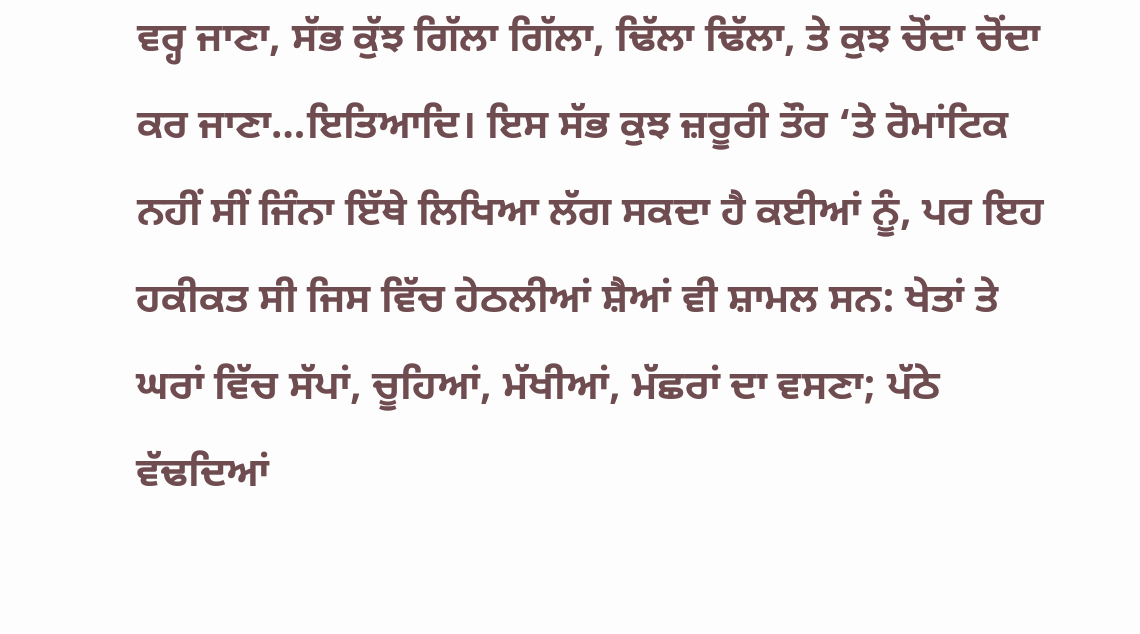ਵਰ੍ਹ ਜਾਣਾ, ਸੱਭ ਕੁੱਝ ਗਿੱਲਾ ਗਿੱਲਾ, ਢਿੱਲਾ ਢਿੱਲਾ, ਤੇ ਕੁਝ ਚੋਂਦਾ ਚੋਂਦਾ ਕਰ ਜਾਣਾ…ਇਤਿਆਦਿ। ਇਸ ਸੱਭ ਕੁਝ ਜ਼ਰੂਰੀ ਤੌਰ ‘ਤੇ ਰੋਮਾਂਟਿਕ ਨਹੀਂ ਸੀਂ ਜਿੰਨਾ ਇੱਥੇ ਲਿਖਿਆ ਲੱਗ ਸਕਦਾ ਹੈ ਕਈਆਂ ਨੂੰ, ਪਰ ਇਹ ਹਕੀਕਤ ਸੀ ਜਿਸ ਵਿੱਚ ਹੇਠਲੀਆਂ ਸ਼ੈਆਂ ਵੀ ਸ਼ਾਮਲ ਸਨ: ਖੇਤਾਂ ਤੇ ਘਰਾਂ ਵਿੱਚ ਸੱਪਾਂ, ਚੂਹਿਆਂ, ਮੱਖੀਆਂ, ਮੱਛਰਾਂ ਦਾ ਵਸਣਾ; ਪੱਠੇ ਵੱਢਦਿਆਂ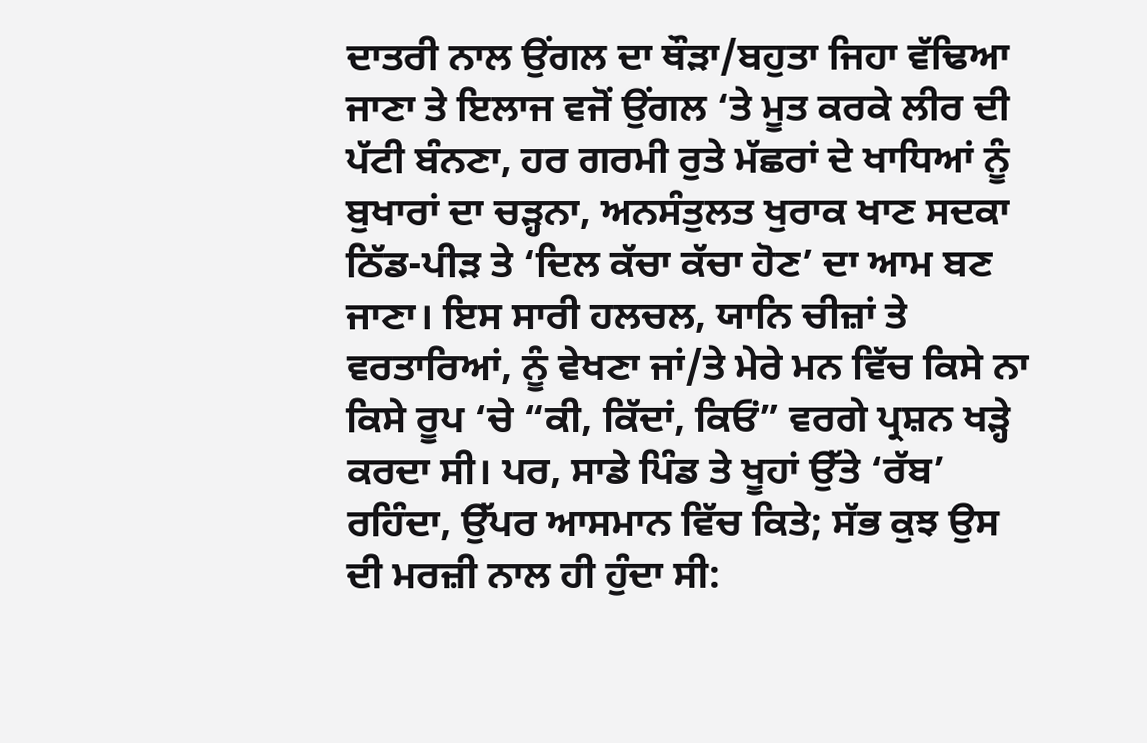ਦਾਤਰੀ ਨਾਲ ਉਂਗਲ ਦਾ ਥੌੜਾ/ਬਹੁਤਾ ਜਿਹਾ ਵੱਢਿਆ ਜਾਣਾ ਤੇ ਇਲਾਜ ਵਜੋਂ ਉਂਗਲ ‘ਤੇ ਮੂਤ ਕਰਕੇ ਲੀਰ ਦੀ ਪੱਟੀ ਬੰਨਣਾ, ਹਰ ਗਰਮੀ ਰੁਤੇ ਮੱਛਰਾਂ ਦੇ ਖਾਧਿਆਂ ਨੂੰ ਬੁਖਾਰਾਂ ਦਾ ਚੜ੍ਹਨਾ, ਅਨਸੰਤੁਲਤ ਖੁਰਾਕ ਖਾਣ ਸਦਕਾ ਠਿੱਡ-ਪੀੜ ਤੇ ‘ਦਿਲ ਕੱਚਾ ਕੱਚਾ ਹੋਣ’ ਦਾ ਆਮ ਬਣ ਜਾਣਾ। ਇਸ ਸਾਰੀ ਹਲਚਲ, ਯਾਨਿ ਚੀਜ਼ਾਂ ਤੇ ਵਰਤਾਰਿਆਂ, ਨੂੰ ਵੇਖਣਾ ਜਾਂ/ਤੇ ਮੇਰੇ ਮਨ ਵਿੱਚ ਕਿਸੇ ਨਾ ਕਿਸੇ ਰੂਪ ‘ਚੇ “ਕੀ, ਕਿੱਦਾਂ, ਕਿਓਂ” ਵਰਗੇ ਪ੍ਰਸ਼ਨ ਖੜ੍ਹੇ ਕਰਦਾ ਸੀ। ਪਰ, ਸਾਡੇ ਪਿੰਡ ਤੇ ਖੂਹਾਂ ਉੱਤੇ ‘ਰੱਬ’ ਰਹਿੰਦਾ, ਉੱਪਰ ਆਸਮਾਨ ਵਿੱਚ ਕਿਤੇ; ਸੱਭ ਕੁਝ ਉਸ ਦੀ ਮਰਜ਼ੀ ਨਾਲ ਹੀ ਹੁੰਦਾ ਸੀ: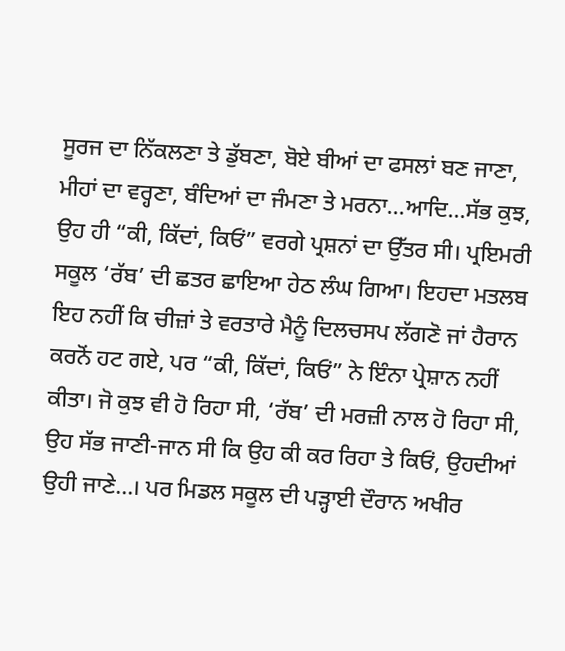ਸੂਰਜ ਦਾ ਨਿੱਕਲਣਾ ਤੇ ਡੁੱਬਣਾ, ਬੋਏ ਬੀਆਂ ਦਾ ਫਸਲਾਂ ਬਣ ਜਾਣਾ, ਮੀਹਾਂ ਦਾ ਵਰ੍ਹਣਾ, ਬੰਦਿਆਂ ਦਾ ਜੰਮਣਾ ਤੇ ਮਰਨਾ…ਆਦਿ…ਸੱਭ ਕੁਝ, ਉਹ ਹੀ “ਕੀ, ਕਿੱਦਾਂ, ਕਿਓਂ” ਵਰਗੇ ਪ੍ਰਸ਼ਨਾਂ ਦਾ ਉੱਤਰ ਸੀ। ਪ੍ਰਇਮਰੀ ਸਕੂਲ ‘ਰੱਬ’ ਦੀ ਛਤਰ ਛਾਇਆ ਹੇਠ ਲੰਘ ਗਿਆ। ਇਹਦਾ ਮਤਲਬ ਇਹ ਨਹੀਂ ਕਿ ਚੀਜ਼ਾਂ ਤੇ ਵਰਤਾਰੇ ਮੈਨੂੰ ਦਿਲਚਸਪ ਲੱਗਣੋ ਜਾਂ ਹੈਰਾਨ ਕਰਨੋਂ ਹਟ ਗਏ, ਪਰ “ਕੀ, ਕਿੱਦਾਂ, ਕਿਓਂ” ਨੇ ਇੰਨਾ ਪ੍ਰੇਸ਼ਾਨ ਨਹੀਂ ਕੀਤਾ। ਜੋ ਕੁਝ ਵੀ ਹੋ ਰਿਹਾ ਸੀ, ‘ਰੱਬ’ ਦੀ ਮਰਜ਼ੀ ਨਾਲ ਹੋ ਰਿਹਾ ਸੀ, ਉਹ ਸੱਭ ਜਾਣੀ-ਜਾਨ ਸੀ ਕਿ ਉਹ ਕੀ ਕਰ ਰਿਹਾ ਤੇ ਕਿਓਂ, ਉਹਦੀਆਂ ਉਹੀ ਜਾਣੇ…। ਪਰ ਮਿਡਲ ਸਕੂਲ ਦੀ ਪੜ੍ਹਾਈ ਦੌਰਾਨ ਅਖੀਰ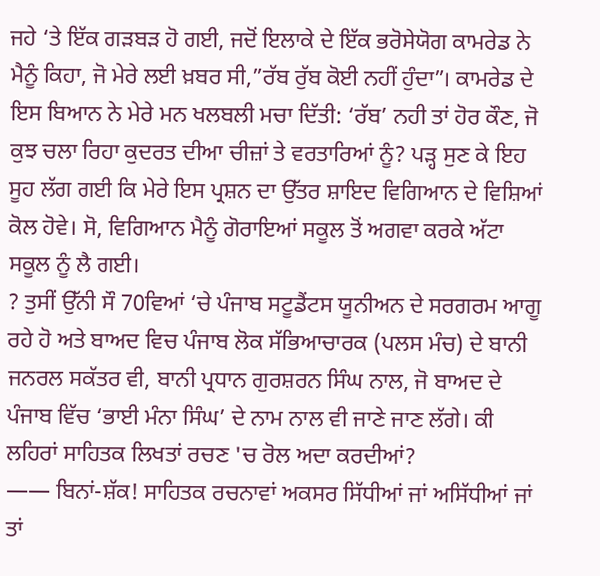ਜਹੇ ‘ਤੇ ਇੱਕ ਗੜਬੜ ਹੋ ਗਈ, ਜਦੋਂ ਇਲਾਕੇ ਦੇ ਇੱਕ ਭਰੋਸੇਯੋਗ ਕਾਮਰੇਡ ਨੇ ਮੈਨੂੰ ਕਿਹਾ, ਜੋ ਮੇਰੇ ਲਈ ਖ਼ਬਰ ਸੀ,”ਰੱਬ ਰੁੱਬ ਕੋਈ ਨਹੀਂ ਹੁੰਦਾ”। ਕਾਮਰੇਡ ਦੇ ਇਸ ਬਿਆਨ ਨੇ ਮੇਰੇ ਮਨ ਖਲਬਲੀ ਮਚਾ ਦਿੱਤੀ: ‘ਰੱਬ’ ਨਹੀ ਤਾਂ ਹੋਰ ਕੌਣ, ਜੋ ਕੁਝ ਚਲਾ ਰਿਹਾ ਕੁਦਰਤ ਦੀਆ ਚੀਜ਼ਾਂ ਤੇ ਵਰਤਾਰਿਆਂ ਨੂੰ? ਪੜ੍ਹ ਸੁਣ ਕੇ ਇਹ ਸੂਹ ਲੱਗ ਗਈ ਕਿ ਮੇਰੇ ਇਸ ਪ੍ਰਸ਼ਨ ਦਾ ਉੱਤਰ ਸ਼ਾਇਦ ਵਿਗਿਆਨ ਦੇ ਵਿਸ਼ਿਆਂ ਕੋਲ ਹੋਵੇ। ਸੋ, ਵਿਗਿਆਨ ਮੈਨੂੰ ਗੋਰਾਇਆਂ ਸਕੂਲ ਤੋਂ ਅਗਵਾ ਕਰਕੇ ਅੱਟਾ ਸਕੂਲ ਨੂੰ ਲੈ ਗਈ।
? ਤੁਸੀਂ ਉੱਨੀ ਸੌ 70ਵਿਆਂ ‘ਚੇ ਪੰਜਾਬ ਸਟੂਡੈਂਟਸ ਯੂਨੀਅਨ ਦੇ ਸਰਗਰਮ ਆਗੂ ਰਹੇ ਹੋ ਅਤੇ ਬਾਅਦ ਵਿਚ ਪੰਜਾਬ ਲੋਕ ਸੱਭਿਆਚਾਰਕ (ਪਲਸ ਮੰਚ) ਦੇ ਬਾਨੀ ਜਨਰਲ ਸਕੱਤਰ ਵੀ, ਬਾਨੀ ਪ੍ਰਧਾਨ ਗੁਰਸ਼ਰਨ ਸਿੰਘ ਨਾਲ, ਜੋ ਬਾਅਦ ਦੇ ਪੰਜਾਬ ਵਿੱਚ ‘ਭਾਈ ਮੰਨਾ ਸਿੰਘ’ ਦੇ ਨਾਮ ਨਾਲ ਵੀ ਜਾਣੇ ਜਾਣ ਲੱਗੇ। ਕੀ ਲਹਿਰਾਂ ਸਾਹਿਤਕ ਲਿਖਤਾਂ ਰਚਣ 'ਚ ਰੋਲ ਅਦਾ ਕਰਦੀਆਂ?
—— ਬਿਨਾਂ-ਸ਼ੱਕ! ਸਾਹਿਤਕ ਰਚਨਾਵਾਂ ਅਕਸਰ ਸਿੱਧੀਆਂ ਜਾਂ ਅਸਿੱਧੀਆਂ ਜਾਂ ਤਾਂ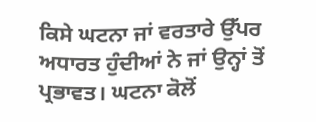ਕਿਸੇ ਘਟਨਾ ਜਾਂ ਵਰਤਾਰੇ ਉੱਪਰ ਅਧਾਰਤ ਹੁੰਦੀਆਂ ਨੇ ਜਾਂ ਉਨ੍ਹਾਂ ਤੋਂ ਪ੍ਰਭਾਵਤ। ਘਟਨਾ ਕੋਲੋਂ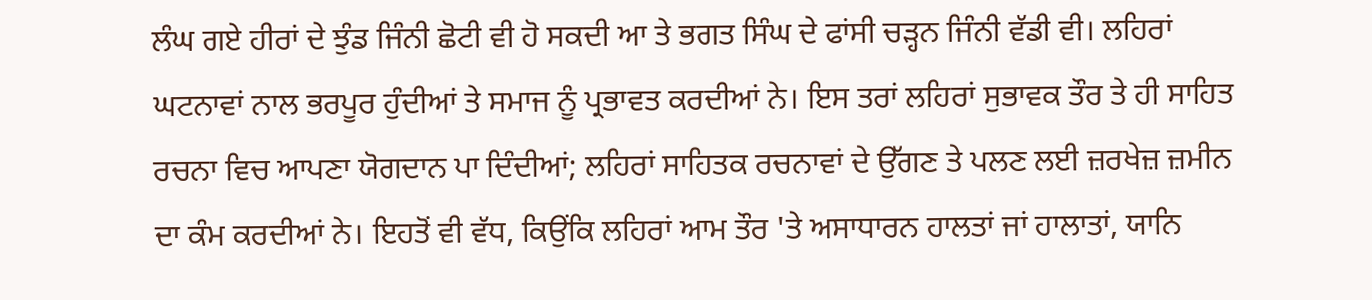ਲੰਘ ਗਏ ਹੀਰਾਂ ਦੇ ਝੁੰਡ ਜਿੰਨੀ ਛੋਟੀ ਵੀ ਹੋ ਸਕਦੀ ਆ ਤੇ ਭਗਤ ਸਿੰਘ ਦੇ ਫਾਂਸੀ ਚੜ੍ਹਨ ਜਿੰਨੀ ਵੱਡੀ ਵੀ। ਲਹਿਰਾਂ ਘਟਨਾਵਾਂ ਨਾਲ ਭਰਪੂਰ ਹੁੰਦੀਆਂ ਤੇ ਸਮਾਜ ਨੂੰ ਪ੍ਰਭਾਵਤ ਕਰਦੀਆਂ ਨੇ। ਇਸ ਤਰਾਂ ਲਹਿਰਾਂ ਸੁਭਾਵਕ ਤੌਰ ਤੇ ਹੀ ਸਾਹਿਤ ਰਚਨਾ ਵਿਚ ਆਪਣਾ ਯੋਗਦਾਨ ਪਾ ਦਿੰਦੀਆਂ; ਲਹਿਰਾਂ ਸਾਹਿਤਕ ਰਚਨਾਵਾਂ ਦੇ ਉੱਗਣ ਤੇ ਪਲਣ ਲਈ ਜ਼ਰਖੇਜ਼ ਜ਼ਮੀਨ ਦਾ ਕੰਮ ਕਰਦੀਆਂ ਨੇ। ਇਹਤੋਂ ਵੀ ਵੱਧ, ਕਿਉਂਕਿ ਲਹਿਰਾਂ ਆਮ ਤੌਰ 'ਤੇ ਅਸਾਧਾਰਨ ਹਾਲਤਾਂ ਜਾਂ ਹਾਲਾਤਾਂ, ਯਾਨਿ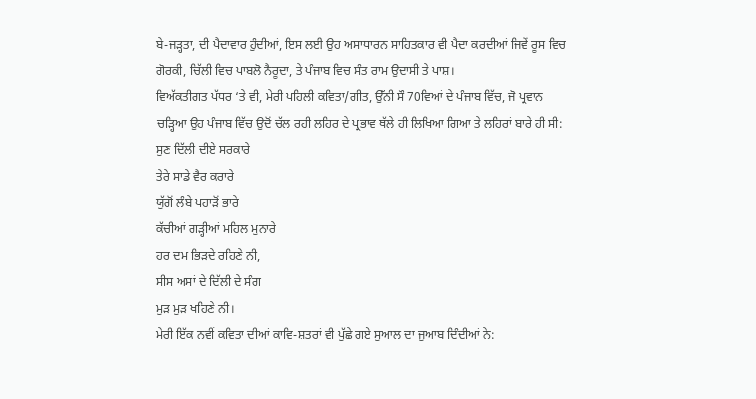ਬੇ-ਜੜ੍ਹਤਾ, ਦੀ ਪੈਦਾਵਾਰ ਹੁੰਦੀਆਂ, ਇਸ ਲਈ ਉਹ ਅਸਾਧਾਰਨ ਸਾਹਿਤਕਾਰ ਵੀ ਪੈਦਾ ਕਰਦੀਆਂ ਜਿਵੇਂ ਰੂਸ ਵਿਚ ਗੋਰਕੀ, ਚਿੱਲੀ ਵਿਚ ਪਾਬਲੋ ਨੈਰੂਦਾ, ਤੇ ਪੰਜਾਬ ਵਿਚ ਸੰਤ ਰਾਮ ਉਦਾਸੀ ਤੇ ਪਾਸ਼।
ਵਿਅੱਕਤੀਗਤ ਪੱਧਰ ‘ਤੇ ਵੀ, ਮੇਰੀ ਪਹਿਲੀ ਕਵਿਤਾ/ਗੀਤ, ਉੱਨੀ ਸੌ 70ਵਿਆਂ ਦੇ ਪੰਜਾਬ ਵਿੱਚ, ਜੋ ਪ੍ਰਵਾਨ ਚੜ੍ਹਿਆ ਉਹ ਪੰਜਾਬ ਵਿੱਚ ਉਦੋਂ ਚੱਲ ਰਹੀ ਲਹਿਰ ਦੇ ਪ੍ਰਭਾਵ ਥੱਲੇ ਹੀ ਲਿਖਿਆ ਗਿਆ ਤੇ ਲਹਿਰਾਂ ਬਾਰੇ ਹੀ ਸੀ:
ਸੁਣ ਦਿੱਲੀ ਦੀਏ ਸਰਕਾਰੇ
ਤੇਰੇ ਸਾਡੇ ਵੈਰ ਕਰਾਰੇ
ਯੁੱਗੋਂ ਲੰਬੇ ਪਹਾੜੋਂ ਭਾਰੇ
ਕੱਚੀਆਂ ਗੜ੍ਹੀਆਂ ਮਹਿਲ ਮੁਨਾਰੇ
ਹਰ ਦਮ ਭਿੜਦੇ ਰਹਿਣੇ ਨੀ,
ਸੀਸ ਅਸਾਂ ਦੇ ਦਿੱਲੀ ਦੇ ਸੰਗ
ਮੁੜ ਮੁੜ ਖਹਿਣੇ ਨੀ।
ਮੇਰੀ ਇੱਕ ਨਵੀਂ ਕਵਿਤਾ ਦੀਆਂ ਕਾਵਿ-ਸ਼ਤਰਾਂ ਵੀ ਪੁੱਛੇ ਗਏ ਸੁਆਲ ਦਾ ਜੁਆਬ ਦਿੰਦੀਆਂ ਨੇ: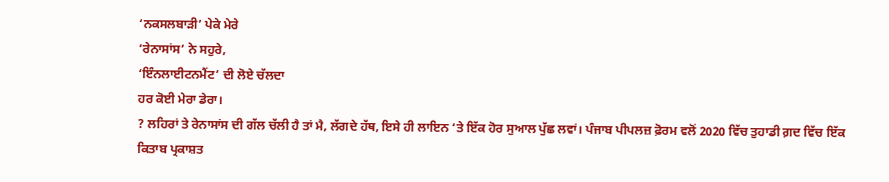‘ਨਕਸਲਬਾੜੀ’ ਪੇਕੇ ਮੇਰੇ
‘ਰੇਨਾਸਾਂਸ’ ਨੇ ਸਹੁਰੇ,
‘ਇੰਨਲਾਈਟਨਮੈਂਟ’ ਦੀ ਲੋਏ ਚੱਲਦਾ
ਹਰ ਕੋਈ ਮੇਰਾ ਡੇਰਾ।
? ਲਹਿਰਾਂ ਤੇ ਰੇਨਾਸਾਂਸ ਦੀ ਗੱਲ ਚੱਲੀ ਹੈ ਤਾਂ ਮੈ, ਲੱਗਦੇ ਹੱਥ, ਇਸੇ ਹੀ ਲਾਇਨ ‘ਤੇ ਇੱਕ ਹੋਰ ਸੁਆਲ ਪੁੱਛ ਲਵਾਂ। ਪੰਜਾਬ ਪੀਪਲਜ਼ ਫ਼ੋਰਮ ਵਲੋਂ 2020 ਵਿੱਚ ਤੁਹਾਡੀ ਗ਼ਦ ਵਿੱਚ ਇੱਕ ਕਿਤਾਬ ਪ੍ਰਕਾਸ਼ਤ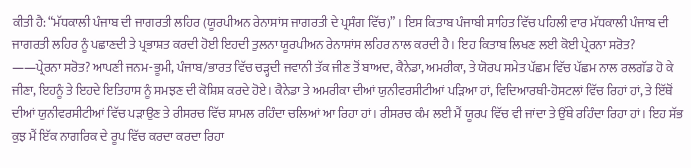ਕੀਤੀ ਹੈ: “ਮੱਧਕਾਲੀ ਪੰਜਾਬ ਦੀ ਜਾਗਰਤੀ ਲਹਿਰ (ਯੂਰਪੀਅਨ ਰੇਨਾਸਾਂਸ ਜਾਗਰਤੀ ਦੇ ਪ੍ਰਸੰਗ ਵਿੱਚ)” । ਇਸ ਕਿਤਾਬ ਪੰਜਾਬੀ ਸਾਹਿਤ ਵਿੱਚ ਪਹਿਲੀ ਵਾਰ ਮੱਧਕਾਲੀ ਪੰਜਾਬ ਦੀ ਜਾਗਰਤੀ ਲਹਿਰ ਨੂੰ ਪਛਾਣਦੀ ਤੇ ਪ੍ਰਭਾਸ਼ਤ ਕਰਦੀ ਹੋਈ ਇਹਦੀ ਤੁਲਨਾ ਯੂਰਪੀਅਨ ਰੇਨਾਸਾਂਸ ਲਹਿਰ ਨਾਲ ਕਰਦੀ ਹੈ। ਇਹ ਕਿਤਾਬ ਲਿਖਣ ਲਈ ਕੋਈ ਪ੍ਰੇਰਨਾ ਸਰੋਤ?
——ਪ੍ਰੇਰਨਾ ਸਰੋਤ? ਆਪਣੀ ਜਨਮ-ਭੂਮੀ, ਪੰਜਾਬ/ਭਾਰਤ ਵਿੱਚ ਚੜ੍ਹਦੀ ਜਵਾਨੀ ਤੱਕ ਜੀਣ ਤੋਂ ਬਾਅਦ, ਕੈਨੇਡਾ, ਅਮਰੀਕਾ, ਤੇ ਯੋਰਪ ਸਮੇਤ ਪੱਛਮ ਵਿੱਚ ਪੱਛਮ ਨਾਲ ਰਲਗੱਡ ਹੋ ਕੇ ਜੀਣਾ, ਇਹਨੂੰ ਤੇ ਇਹਦੇ ਇਤਿਹਾਸ ਨੂੰ ਸਮਝਣ ਦੀ ਕੋਸ਼ਿਸ਼ ਕਰਦੇ ਹੋਏ। ਕੈਨੇਡਾ ਤੇ ਅਮਰੀਕਾ ਦੀਆਂ ਯੁਨੀਵਰਸੀਟੀਆਂ ਪੜਿਆ ਹਾਂ, ਵਿਦਿਆਰਥੀ-ਹੋਸਟਲਾਂ ਵਿੱਚ ਰਿਹਾਂ ਹਾਂ, ਤੇ ਇੱਥੋਂ ਦੀਆਂ ਯੁਨੀਵਰਸੀਟੀਆਂ ਵਿੱਚ ਪੜਾਉਣ ਤੇ ਰੀਸਰਚ ਵਿੱਚ ਸ਼ਾਮਲ ਰਹਿੰਦਾ ਚਲਿਆਂ ਆ ਰਿਹਾ ਹਾਂ। ਰੀਸਰਚ ਕੰਮ ਲਈ ਮੈਂ ਯੂਰਪ ਵਿੱਚ ਵੀ ਜਾਂਦਾ ਤੇ ਉੱਥੇ ਰਹਿੰਦਾ ਰਿਹਾ ਹਾਂ। ਇਹ ਸੱਭ ਕੁਝ ਮੈਂ ਇੱਕ ਨਾਗਰਿਕ ਦੇ ਰੂਪ ਵਿੱਚ ਕਰਦਾ ਕਰਦਾ ਰਿਹਾ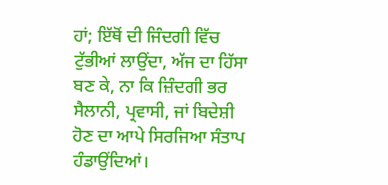ਹਾਂ; ਇੱਥੋਂ ਦੀ ਜਿੰਦਗੀ ਵਿੱਚ ਟੁੱਭੀਆਂ ਲਾਉਂਦਾ, ਅੱਜ ਦਾ ਹਿੱਸਾ ਬਣ ਕੇ, ਨਾ ਕਿ ਜ਼ਿੰਦਗੀ ਭਰ ਸੈਲਾਨੀ, ਪ੍ਰਵਾਸੀ, ਜਾਂ ਬਿਦੇਸ਼ੀ ਹੋਣ ਦਾ ਆਪੇ ਸਿਰਜਿਆ ਸੰਤਾਪ ਹੰਡਾਉਂਦਿਆਂ।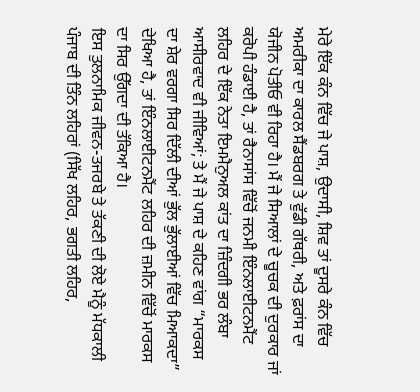ਮੇਰੇ ਇੱਕ ਕੰਨ ਵਿੱਚ ਜੇ ਪਾਸ਼, ਉਦਾਸੀ, ਸ਼ਿਵ ਤਾਂ ਦੂਸਰੇ ਕੰਨ ਵਿੱਚ ਅਮਰੀਕਾ ਦਾ ਕਾਰਲ ਸੈਂਡਬਰਗ ਤੇ ਵੁੱਡੀ ਗੱਥਰੀ, ਅਤੇ ਫ਼ਰਾਂਸ ਦਾ ਯੋਜੀਨ ਪੋਤੀਓ ਵੀ ਰਿਹਾ ਹੈ। ਮੈਂ ਜੇ ਸਿਆਲਾਂ ਦੇ ਚੂਚਕ ਦੀ ਦੁਰਕਾਰ ਜਾਂ ਕਰੋਪੀ ਹੰਡਾਈ ਹੈ, ਤਾਂ ਰੈਨਾਸਾਂਸ ਵਿੱਚੋਂ ਜਨਮੀ ਇੰਨਲਾਈਟਨਮੈਂਟ ਲਹਿਰ ਦੇ ਇੱਕ ਨੇਤਾ ਇਮਮੈਨੁਅਲ ਕਾਂਤ ਦਾ ਜ਼ਿੰਦਗੀ ਭਰ ਲੰਬਾ ਆਸੀਰਵਾਦ ਵੀ ਜੀਵਿਆਂ; ਤੇ ਮੈਂ ਜੇ ਪਾਸ਼ ਦੇ ਕਹਿਣ ਵਾਂਗ “ਮਾਰਕਸ ਦਾ ਸ਼ੇਰ ਵਰਗਾ ਸਿਰ ਦਿੱਲੀ ਦੀਆਂ ਭੁੱਲ ਭੁੱਲਾਈਆਂ ਵਿੱਚ ਮਿਆਕਦਾ” ਦੇਖਿਆ ਹੈ, ਤਾਂ ਇੰਨਲਾਈਟਨਮੈਂਟ ਲਹਿਰ ਦੀ ਜ਼ਮੀਨ ਵਿੱਚੋਂ ਮਾਰਕਸ ਦਾ ਸਿਰ ਉੱਗਦਾ ਦੀ ਤੱਕਿਆ ਹੈ।
ਇਸ ਤੁਲਨਾਮਿਕ ਜੀਵਨ-ਤਜਰਬੇ ਤੇ ਤੱਕਣੀ ਦੀ ਲੋਏ ਮੈਨੂੰ ਮੱਧਕਾਲੀ ਪੰਜਾਬ ਦੀ ਤਿੰਨ ਲਹਿਰਾਂ (ਸਿੱਖ ਲਹਿਰ, ਭਗਤੀ ਲਹਿਰ,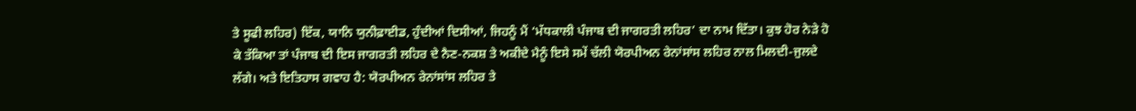ਤੇ ਸੂਫੀ ਲਹਿਰ) ਇੱਕ, ਯਾਨਿ ਯੁਨੀਫ਼ਾਈਡ, ਹੁੰਦੀਆਂ ਦਿਸੀਆਂ, ਜਿਹਨੂੰ ਮੈਂ ‘ਮੱਧਕਾਲੀ ਪੰਜਾਬ ਦੀ ਜਾਗਰਤੀ ਲਹਿਰ’ ਦਾ ਨਾਮ ਦਿੱਤਾ। ਕੁਝ ਹੋਰ ਨੇੜੇ ਹੋ ਕੇ ਤੱਕਿਆ ਤਾਂ ਪੰਜਾਬ ਦੀ ਇਸ ਜਾਗਰਤੀ ਲਹਿਰ ਦੇ ਨੈਣ-ਨਕਸ਼ ਤੇ ਅਕੀਦੇ ਮੈਨੂੰ ਇਸੇ ਸਮੇਂ ਚੱਲੀ ਯੋਰਪੀਅਨ ਰੇਨਾਂਸਾਂਸ ਲਹਿਰ ਨਾਲ ਮਿਲਦੀ-ਜੁਲਦੇ ਲੱਗੇ। ਅਤੇ ਇਤਿਹਾਸ ਗਵਾਹ ਹੈ: ਯੋਰਪੀਅਨ ਰੇਨਾਂਸਾਂਸ ਲਹਿਰ ਤੇ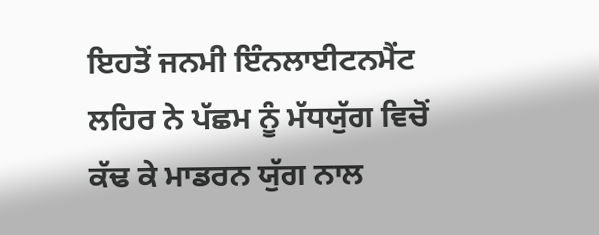ਇਹਤੋਂ ਜਨਮੀ ਇੰਨਲਾਈਟਨਮੈਂਟ ਲਹਿਰ ਨੇ ਪੱਛਮ ਨੂੰ ਮੱਧਯੁੱਗ ਵਿਚੋਂ ਕੱਢ ਕੇ ਮਾਡਰਨ ਯੁੱਗ ਨਾਲ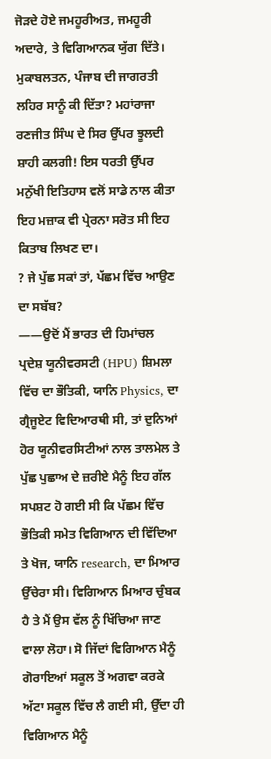ਜੋੜਦੇ ਹੋਏ ਜਮਹੂਰੀਅਤ, ਜਮਹੂਰੀ ਅਦਾਰੇ, ਤੇ ਵਿਗਿਆਨਕ ਯੁੱਗ ਦਿੱਤੇ। ਮੁਕਾਬਲਤਨ, ਪੰਜਾਬ ਦੀ ਜਾਗਰਤੀ ਲਹਿਰ ਸਾਨੂੰ ਕੀ ਦਿੱਤਾ? ਮਹਾਂਰਾਜਾ ਰਣਜੀਤ ਸਿੰਘ ਦੇ ਸਿਰ ਉੱਪਰ ਝੂਲਦੀ ਸ਼ਾਹੀ ਕਲਗੀ! ਇਸ ਧਰਤੀ ਉੱਪਰ ਮਨੁੱਖੀ ਇਤਿਹਾਸ ਵਲੋਂ ਸਾਡੇ ਨਾਲ ਕੀਤਾ ਇਹ ਮਜ਼ਾਕ ਵੀ ਪ੍ਰੇਰਨਾ ਸਰੋਤ ਸੀ ਇਹ ਕਿਤਾਬ ਲਿਖਣ ਦਾ।
? ਜੇ ਪੁੱਛ ਸਕਾਂ ਤਾਂ, ਪੱਛਮ ਵਿੱਚ ਆਉਣ ਦਾ ਸਬੱਬ?
——ਉਦੋਂ ਮੈਂ ਭਾਰਤ ਦੀ ਹਿਮਾਂਚਲ ਪ੍ਰਦੇਸ਼ ਯੂਨੀਵਰਸਟੀ (HPU) ਸ਼ਿਮਲਾ ਵਿੱਚ ਦਾ ਭੌਤਿਕੀ, ਯਾਨਿ Physics, ਦਾ ਗ੍ਰੈਜੂਏਟ ਵਿਦਿਆਰਥੀ ਸੀ, ਤਾਂ ਦੁਨਿਆਂ ਹੋਰ ਯੂਨੀਵਰਸਿਟੀਆਂ ਨਾਲ ਤਾਲਮੇਲ ਤੇ ਪੁੱਛ ਪੁਛਾਅ ਦੇ ਜ਼ਰੀਏ ਮੈਨੂੰ ਇਹ ਗੱਲ ਸਪਸ਼ਟ ਹੋ ਗਈ ਸੀ ਕਿ ਪੱਛਮ ਵਿੱਚ ਭੌਤਿਕੀ ਸਮੇਤ ਵਿਗਿਆਨ ਦੀ ਵਿੱਦਿਆ ਤੇ ਖੋਜ, ਯਾਨਿ research, ਦਾ ਮਿਆਰ ਉੱਚੇਰਾ ਸੀ। ਵਿਗਿਆਨ ਮਿਆਰ ਚੁੰਬਕ ਹੈ ਤੇ ਮੈਂ ਉਸ ਵੱਲ ਨੂੰ ਖਿੱਚਿਆ ਜਾਣ ਵਾਲਾ ਲੋਹਾ। ਸੋ ਜਿੱਦਾਂ ਵਿਗਿਆਨ ਮੈਨੂੰ ਗੋਰਾਇਆਂ ਸਕੂਲ ਤੋਂ ਅਗਵਾ ਕਰਕੇ ਅੱਟਾ ਸਕੂਲ ਵਿੱਚ ਲੈ ਗਈ ਸੀ, ਉੱਦਾ ਹੀ ਵਿਗਿਆਨ ਮੈਨੂੰ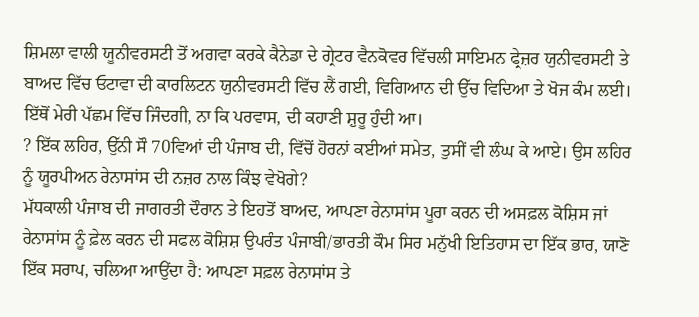ਸ਼ਿਮਲਾ ਵਾਲੀ ਯੂਨੀਵਰਸਟੀ ਤੋਂ ਅਗਵਾ ਕਰਕੇ ਕੈਨੇਡਾ ਦੇ ਗ੍ਰੇਟਰ ਵੈਨਕੋਵਰ ਵਿੱਚਲੀ ਸਾਇਮਨ ਫ੍ਰੇਜ਼ਰ ਯੁਨੀਵਰਸਟੀ ਤੇ ਬਾਅਦ ਵਿੱਚ ਓਟਾਵਾ ਦੀ ਕਾਰਲਿਟਨ ਯੁਨੀਵਰਸਟੀ ਵਿੱਚ ਲੈਂ ਗਈ, ਵਿਗਿਆਨ ਦੀ ਉੱਚ ਵਿਦਿਆ ਤੇ ਖੋਜ ਕੰਮ ਲਈ। ਇੱਥੋਂ ਮੇਰੀ ਪੱਛਮ ਵਿੱਚ ਜਿੰਦਗੀ, ਨਾ ਕਿ ਪਰਵਾਸ, ਦੀ ਕਹਾਣੀ ਸ਼ੁਰੂ ਹੁੰਦੀ ਆ।
? ਇੱਕ ਲਹਿਰ, ਉੱਨੀ ਸੌ 70ਵਿਆਂ ਦੀ ਪੰਜਾਬ ਦੀ, ਵਿੱਚੋਂ ਹੋਰਨਾਂ ਕਈਆਂ ਸਮੇਤ, ਤੁਸੀਂ ਵੀ ਲੰਘ ਕੇ ਆਏ। ਉਸ ਲਹਿਰ ਨੂੰ ਯੂਰਪੀਅਨ ਰੇਨਾਸਾਂਸ ਦੀ ਨਜ਼ਰ ਨਾਲ ਕਿੰਝ ਵੇਖੋਗੇ?
ਮੱਧਕਾਲੀ ਪੰਜਾਬ ਦੀ ਜਾਗਰਤੀ ਦੌਰਾਨ ਤੇ ਇਹਤੋਂ ਬਾਅਦ, ਆਪਣਾ ਰੇਨਾਸਾਂਸ ਪੂਰਾ ਕਰਨ ਦੀ ਅਸਫ਼ਲ ਕੋਸ਼ਿਸ ਜਾਂ ਰੇਨਾਸਾਂਸ ਨੂੰ ਫ਼ੇਲ ਕਰਨ ਦੀ ਸਫਲ ਕੋਸ਼ਿਸ਼ ਉਪਰੰਤ ਪੰਜਾਬੀ/ਭਾਰਤੀ ਕੌਮ ਸਿਰ ਮਨੁੱਖੀ ਇਤਿਹਾਸ ਦਾ ਇੱਕ ਭਾਰ, ਯਾਣੋ ਇੱਕ ਸਰਾਪ, ਚਲਿਆ ਆਉਂਦਾ ਹੈ: ਆਪਣਾ ਸਫ਼ਲ ਰੇਨਾਸਾਂਸ ਤੇ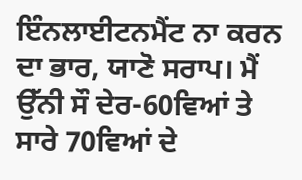ਇੰਨਲਾਈਟਨਮੈਂਟ ਨਾ ਕਰਨ ਦਾ ਭਾਰ, ਯਾਣੋ ਸਰਾਪ। ਮੈਂ ਉੱਨੀ ਸੌ ਦੇਰ-60ਵਿਆਂ ਤੇ ਸਾਰੇ 70ਵਿਆਂ ਦੇ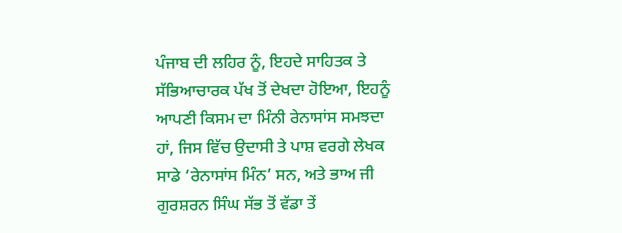ਪੰਜਾਬ ਦੀ ਲਹਿਰ ਨੂੰ, ਇਹਦੇ ਸਾਹਿਤਕ ਤੇ ਸੱਭਿਆਚਾਰਕ ਪੱਖ ਤੋਂ ਦੇਖਦਾ ਹੋਇਆ, ਇਹਨੂੰ ਆਪਣੀ ਕਿਸਮ ਦਾ ਮਿੰਨੀ ਰੇਨਾਸਾਂਸ ਸਮਝਦਾ ਹਾਂ, ਜਿਸ ਵਿੱਚ ਉਦਾਸੀ ਤੇ ਪਾਸ਼ ਵਰਗੇ ਲੇਖਕ ਸਾਡੇ ‘ਰੇਨਾਸਾਂਸ ਮਿੰਨ’ ਸਨ, ਅਤੇ ਭਾਅ ਜੀ ਗੁਰਸ਼ਰਨ ਸਿੰਘ ਸੱਭ ਤੋਂ ਵੱਡਾ ਤੇਂ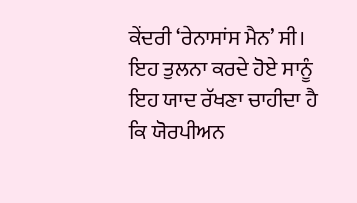ਕੇਂਦਰੀ ‘ਰੇਨਾਸਾਂਸ ਮੈਨ’ ਸੀ। ਇਹ ਤੁਲਨਾ ਕਰਦੇ ਹੋਏ ਸਾਨੂੰ ਇਹ ਯਾਦ ਰੱਖਣਾ ਚਾਹੀਦਾ ਹੈ ਕਿ ਯੋਰਪੀਅਨ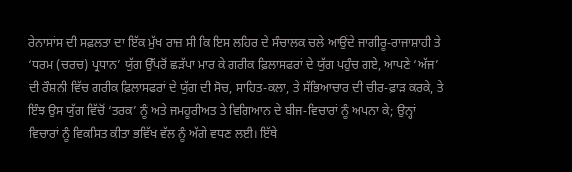ਰੇਨਾਸਾਂਸ ਦੀ ਸਫ਼ਲਤਾ ਦਾ ਇੱਕ ਮੁੱਖ ਰਾਜ਼ ਸੀ ਕਿ ਇਸ ਲਹਿਰ ਦੇ ਸੰਚਾਲਕ ਚਲੇ ਆਉਂਦੇ ਜਾਗੀਰੂ-ਰਾਜਾਸ਼ਾਹੀ ਤੇ ‘ਧਰਮ (ਚਰਚ) ਪ੍ਰਧਾਨ’ ਯੁੱਗ ਉੱਪਰੋਂ ਛੜੱਪਾ ਮਾਰ ਕੇ ਗਰੀਕ ਫ਼ਿਲਾਸਫਰਾਂ ਦੇ ਯੁੱਗ ਪਹੁੰਚ ਗਏ, ਆਪਣੇ ‘ਅੱਜ’ ਦੀ ਰੌਸ਼ਨੀ ਵਿੱਚ ਗਰੀਕ ਫ਼ਿਲਾਸਫਰਾਂ ਦੇ ਯੁੱਗ ਦੀ ਸੋਚ, ਸਾਹਿਤ-ਕਲਾ, ਤੇ ਸੱਭਿਆਚਾਰ ਦੀ ਚੀਰ-ਫ਼ਾੜ ਕਰਕੇ, ਤੇ ਇੰਝ ਉਸ ਯੁੱਗ ਵਿੱਚੋਂ ‘ਤਰਕ’ ਨੂੰ ਅਤੇ ਜਮਹੂਰੀਅਤ ਤੇ ਵਿਗਿਆਨ ਦੇ ਬੀਜ-ਵਿਚਾਰਾਂ ਨੂੰ ਅਪਨਾ ਕੇ; ਉਨ੍ਹਾਂ ਵਿਚਾਰਾਂ ਨੂੰ ਵਿਕਸਿਤ ਕੀਤਾ ਭਵਿੱਖ ਵੱਲ ਨੂੰ ਅੱਗੇ ਵਧਣ ਲਈ। ਇੱਥੇ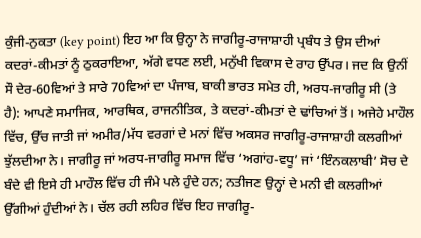ਕੁੰਜੀ-ਨੁਕਤਾ (key point) ਇਹ ਆ ਕਿ ਉਨ੍ਹਾ ਨੇ ਜਾਗੀਰੂ-ਰਾਜਾਸ਼ਾਹੀ ਪ੍ਰਬੰਧ ਤੇ ਉਸ ਦੀਆਂ ਕਦਰਾਂ-ਕੀਮਤਾਂ ਨੂੰ ਠੁਕਰਾਇਆ, ਅੱਗੇ ਵਧਣ ਲਈ, ਮਨੁੱਖੀ ਵਿਕਾਸ ਦੇ ਰਾਹ ਉੱਪਰ। ਜਦ ਕਿ ਉਨੀਂ ਸੌ ਦੇਰ-60ਵਿਆਂ ਤੇ ਸਾਰੇ 70ਵਿਆਂ ਦਾ ਪੰਜਾਬ, ਬਾਕੀ ਭਾਰਤ ਸਮੇਤ ਹੀ, ਅਰਧ-ਜਾਗੀਰੂ ਸੀ (ਤੇ ਹੈ): ਆਪਣੇ ਸਮਾਜਿਕ, ਆਰਥਿਕ, ਰਾਜਨੀਤਿਕ, ਤੇ ਕਦਰਾਂ-ਕੀਮਤਾਂ ਦੇ ਢਾਂਚਿਆਂ ਤੋਂ। ਅਜੇਹੇ ਮਾਹੌਲ ਵਿੱਚ, ਉੱਚ ਜਾਤੀ ਜਾਂ ਅਮੀਰ/ਮੱਧ ਵਰਗਾਂ ਦੇ ਮਨਾਂ ਵਿੱਚ ਅਕਸਰ ਜਾਗੀਰੂ-ਰਾਜਾਸ਼ਾਹੀ ਕਲਗੀਆਂ ਝੁੱਲਦੀਆ ਨੇ। ਜਾਗੀਰੂ ਜਾਂ ਅਰਧ-ਜਾਗੀਰੂ ਸਮਾਜ ਵਿੱਚ ‘ਅਗਾਂਹ-ਵਧੂ’ ਜਾਂ ‘ਇੰਨਕਲਾਬੀ’ ਸੋਚ ਦੇ ਬੰਦੇ ਵੀ ਇਸੇ ਹੀ ਮਾਹੌਲ ਵਿੱਚ ਹੀ ਜੰਮੇ ਪਲੇ ਹੁੰਦੇ ਹਨ; ਨਤੀਜਣ ਉਨ੍ਹਾਂ ਦੇ ਮਨੀ ਵੀ ਕਲਗੀਆਂ ਉੱਗੀਆਂ ਹੁੰਦੀਆਂ ਨੇ। ਚੱਲ ਰਹੀ ਲਹਿਰ ਵਿੱਚ ਇਹ ਜਾਗੀਰੂ-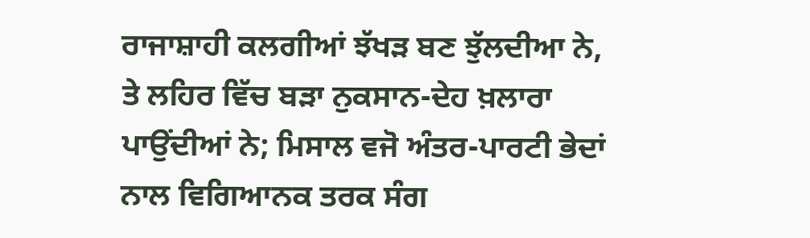ਰਾਜਾਸ਼ਾਹੀ ਕਲਗੀਆਂ ਝੱਖੜ ਬਣ ਝੁੱਲਦੀਆ ਨੇ, ਤੇ ਲਹਿਰ ਵਿੱਚ ਬੜਾ ਨੁਕਸਾਨ-ਦੇਹ ਖ਼ਲਾਰਾ ਪਾਉਂਦੀਆਂ ਨੇ; ਮਿਸਾਲ ਵਜੋ ਅੰਤਰ-ਪਾਰਟੀ ਭੇਦਾਂ ਨਾਲ ਵਿਗਿਆਨਕ ਤਰਕ ਸੰਗ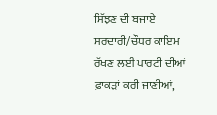ਸਿੱਝਣ ਦੀ ਬਜਾਏ ਸਰਦਾਰੀ/ਚੌਧਰ ਕਾਇਮ ਰੱਖਣ ਲਈ ਪਾਰਟੀ ਦੀਆਂ ਫ਼ਾਕੜਾਂ ਕਰੀ ਜਾਣੀਆਂ,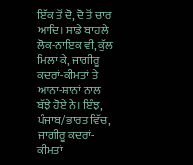ਇੱਕ ਤੋਂ ਦੋ, ਦੋ ਤੋਂ ਚਾਰ ਆਦਿ। ਸਾਡੇ ਬਾਹਲੇ ਲੋਕ-ਨਾਇਕ ਵੀ, ਕੁੱਲ ਮਿਲਾ ਕੇ, ਜਾਗੀਰੂ ਕਦਰਾਂ-ਕੀਮਤਾਂ ਤੇ ਆਨਾ-ਸ਼ਾਨਾਂ ਨਾਲ ਬੱਝੇ ਹੋਏ ਨੇ। ਇੰਝ, ਪੰਜਾਬ/ਭਾਰਤ ਵਿੱਚ, ਜਾਗੀਰੂ ਕਦਰਾਂ-ਕੀਮਤਾਂ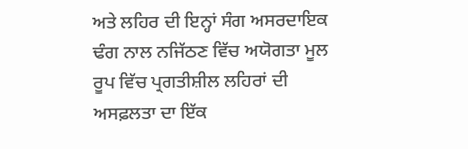ਅਤੇ ਲਹਿਰ ਦੀ ਇਨ੍ਹਾਂ ਸੰਗ ਅਸਰਦਾਇਕ ਢੰਗ ਨਾਲ ਨਜਿੱਠਣ ਵਿੱਚ ਅਯੋਗਤਾ ਮੂਲ ਰੂਪ ਵਿੱਚ ਪ੍ਰਗਤੀਸ਼ੀਲ ਲਹਿਰਾਂ ਦੀ ਅਸਫ਼ਲਤਾ ਦਾ ਇੱਕ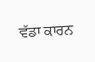ਵੱਡਾ ਕਾਰਨ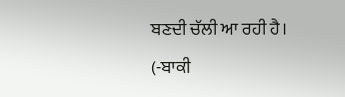ਬਣਦੀ ਚੱਲੀ ਆ ਰਹੀ ਹੈ।
(-ਬਾਕੀ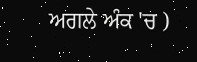ਅਗਲੇ ਅੰਕ 'ਚ )